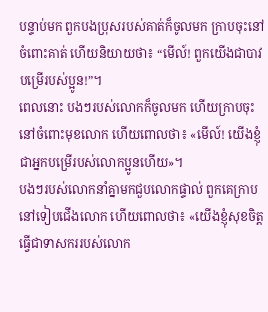បន្ទាប់មក ពួកបងប្រុសរបស់គាត់ក៏ចូលមក ក្រាបចុះនៅចំពោះគាត់ ហើយនិយាយថា៖ “មើល៍! ពួកយើងជាបាវបម្រើរបស់ប្អូន!”។
ពេលនោះ បងៗរបស់លោកក៏ចូលមក ហើយក្រាបចុះនៅចំពោះមុខលោក ហើយពោលថា៖ «មើល៍! យើងខ្ញុំជាអ្នកបម្រើរបស់លោកប្អូនហើយ»។
បងៗរបស់លោកនាំគ្នាមកជួបលោកផ្ទាល់ ពួកគេក្រាបនៅទៀបជើងលោក ហើយពោលថា៖ «យើងខ្ញុំសុខចិត្តធ្វើជាទាសកររបស់លោក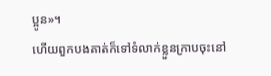ប្អូន»។
ហើយពួកបងគាត់ក៏ទៅទំលាក់ខ្លួនក្រាបចុះនៅ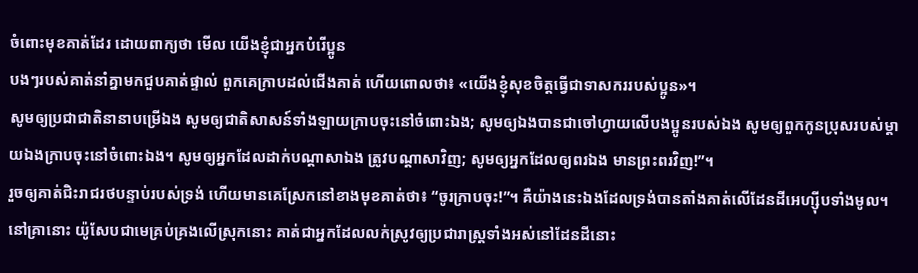ចំពោះមុខគាត់ដែរ ដោយពាក្យថា មើល យើងខ្ញុំជាអ្នកបំរើប្អូន
បងៗរបស់គាត់នាំគ្នាមកជួបគាត់ផ្ទាល់ ពួកគេក្រាបដល់ជើងគាត់ ហើយពោលថា៖ «យើងខ្ញុំសុខចិត្តធ្វើជាទាសកររបស់ប្អូន»។
សូមឲ្យប្រជាជាតិនានាបម្រើឯង សូមឲ្យជាតិសាសន៍ទាំងឡាយក្រាបចុះនៅចំពោះឯង; សូមឲ្យឯងបានជាចៅហ្វាយលើបងប្អូនរបស់ឯង សូមឲ្យពួកកូនប្រុសរបស់ម្ដាយឯងក្រាបចុះនៅចំពោះឯង។ សូមឲ្យអ្នកដែលដាក់បណ្ដាសាឯង ត្រូវបណ្ដាសាវិញ; សូមឲ្យអ្នកដែលឲ្យពរឯង មានព្រះពរវិញ!”។
រួចឲ្យគាត់ជិះរាជរថបន្ទាប់របស់ទ្រង់ ហើយមានគេស្រែកនៅខាងមុខគាត់ថា៖ “ចូរក្រាបចុះ!”។ គឺយ៉ាងនេះឯងដែលទ្រង់បានតាំងគាត់លើដែនដីអេហ្ស៊ីបទាំងមូល។
នៅគ្រានោះ យ៉ូសែបជាមេគ្រប់គ្រងលើស្រុកនោះ គាត់ជាអ្នកដែលលក់ស្រូវឲ្យប្រជារាស្ត្រទាំងអស់នៅដែនដីនោះ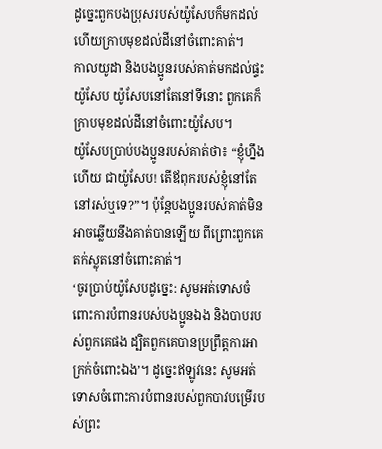ដូច្នេះពួកបងប្រុសរបស់យ៉ូសែបក៏មកដល់ ហើយក្រាបមុខដល់ដីនៅចំពោះគាត់។
កាលយូដា និងបងប្អូនរបស់គាត់មកដល់ផ្ទះយ៉ូសែប យ៉ូសែបនៅតែនៅទីនោះ ពួកគេក៏ក្រាបមុខដល់ដីនៅចំពោះយ៉ូសែប។
យ៉ូសែបប្រាប់បងប្អូនរបស់គាត់ថា៖ “ខ្ញុំហ្នឹងហើយ ជាយ៉ូសែប! តើឪពុករបស់ខ្ញុំនៅតែនៅរស់ឬទេ?”។ ប៉ុន្តែបងប្អូនរបស់គាត់មិនអាចឆ្លើយនឹងគាត់បានឡើយ ពីព្រោះពួកគេតក់ស្លុតនៅចំពោះគាត់។
‘ចូរប្រាប់យ៉ូសែបដូច្នេះ: សូមអត់ទោសចំពោះការបំពានរបស់បងប្អូនឯង និងបាបរបស់ពួកគេផង ដ្បិតពួកគេបានប្រព្រឹត្តការអាក្រក់ចំពោះឯង’។ ដូច្នេះឥឡូវនេះ សូមអត់ទោសចំពោះការបំពានរបស់ពួកបាវបម្រើរបស់ព្រះ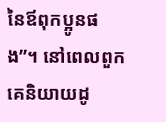នៃឪពុកប្អូនផង”។ នៅពេលពួកគេនិយាយដូ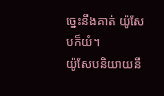ច្នេះនឹងគាត់ យ៉ូសែបក៏យំ។
យ៉ូសែបនិយាយនឹ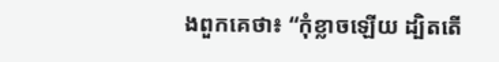ងពួកគេថា៖ “កុំខ្លាចឡើយ ដ្បិតតើ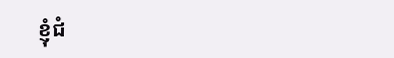ខ្ញុំជំ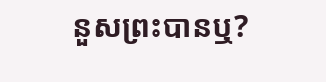នួសព្រះបានឬ?